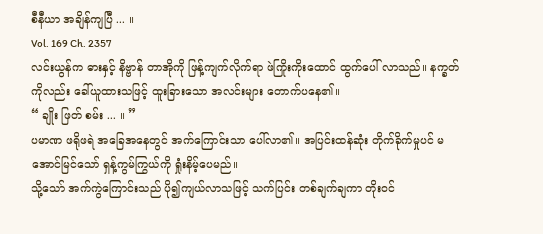စီနီယာ အချိန်ကျပြီ ... ။
Vol. 169 Ch. 2357
လင်းယွန်က ဓားနှင့် နိဗ္ဗာန် တာအိုကို ဖြန့်ကျက်လိုက်ရာ ဖဲကြိုးကိုးထောင် ထွက်ပေါ် လာသည်။ နက္ခတ်ကိုလည်း ခေါ်ယူထားသဖြင့် ထူးခြားသော အလင်းများ တောက်ပနေ၏။
“ ချိုး ဖြတ် စမ်း ... ။ ”
ပမာဏ ဖရိုဖရဲ အခြေအနေတွင် အက်ကြောင်းသာ ပေါ်လာ၏။ အပြင်းထန်ဆုံး တိုက်ခိုက်မှုပင် မအောင်မြင်သော် ရှန့်ကွမ်ကြွယ်ကို ရှုံးနိမ့်ပေမည်။
သို့သော် အက်ကွဲကြောင်းသည် ပို၍ကျယ်လာသဖြင့် သက်ပြင်း တစ်ချက်ချကာ တိုးဝင်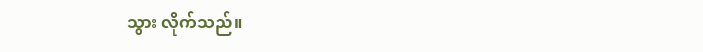သွား လိုက်သည်။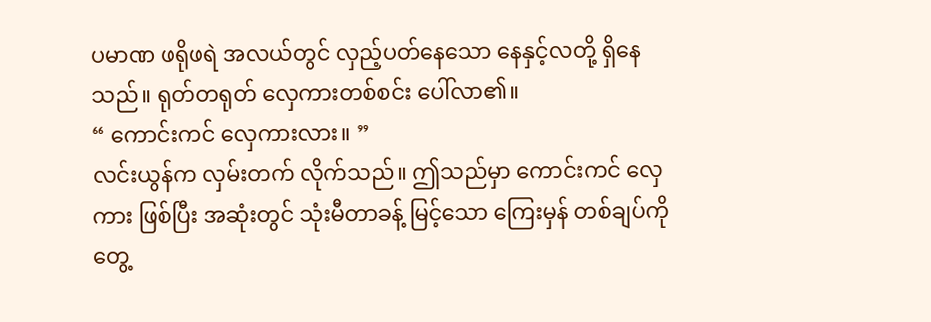ပမာဏ ဖရိုဖရဲ အလယ်တွင် လှည့်ပတ်နေသော နေနှင့်လတို့ ရှိနေသည်။ ရုတ်တရုတ် လှေကားတစ်စင်း ပေါ်လာ၏။
“ ကောင်းကင် လှေကားလား။ ”
လင်းယွန်က လှမ်းတက် လိုက်သည်။ ဤသည်မှာ ကောင်းကင် လှေကား ဖြစ်ပြီး အဆုံးတွင် သုံးမီတာခန့် မြင့်သော ကြေးမှန် တစ်ချပ်ကို တွေ့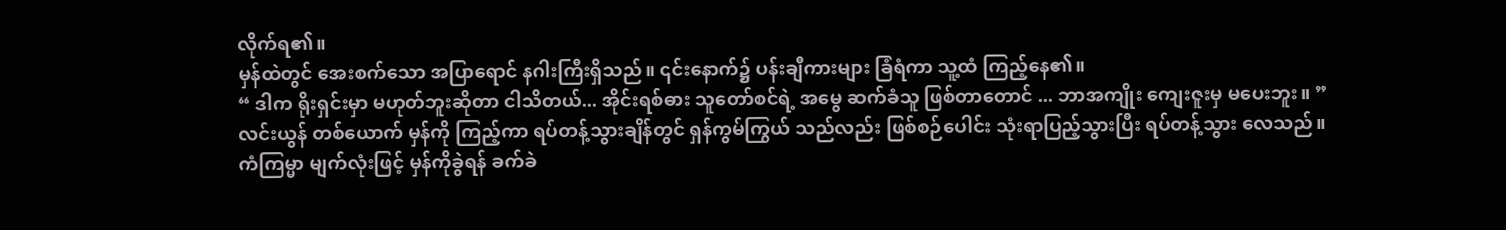လိုက်ရ၏။
မှန်ထဲတွင် အေးစက်သော အပြာရောင် နဂါးကြီးရှိသည်။ ၎င်းနောက်၌ ပန်းချီကားများ ခြံရံကာ သူ့ထံ ကြည့်နေ၏။
“ ဒါက ရိုးရှင်းမှာ မဟုတ်ဘူးဆိုတာ ငါသိတယ်... အိုင်းရစ်ဓား သူတော်စင်ရဲ့ အမွေ ဆက်ခံသူ ဖြစ်တာတောင် ... ဘာအကျိုး ကျေးဇူးမှ မပေးဘူး။ ”
လင်းယွန် တစ်ယောက် မှန်ကို ကြည့်ကာ ရပ်တန့်သွားချိန်တွင် ရှန်ကွမ်ကြွယ် သည်လည်း ဖြစ်စဉ်ပေါင်း သုံးရာပြည့်သွားပြီး ရပ်တန့်သွား လေသည်။
ကံကြမ္မာ မျက်လုံးဖြင့် မှန်ကိုခွဲရန် ခက်ခဲ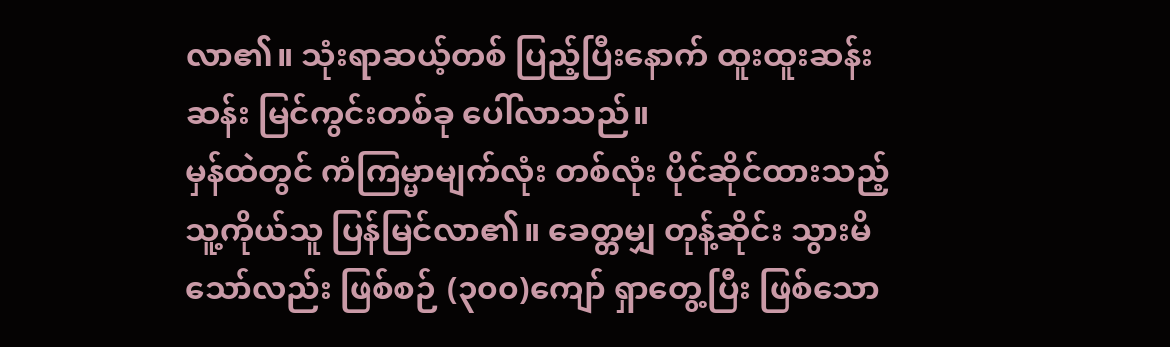လာ၏။ သုံးရာဆယ့်တစ် ပြည့်ပြီးနောက် ထူးထူးဆန်းဆန်း မြင်ကွင်းတစ်ခု ပေါ်လာသည်။
မှန်ထဲတွင် ကံကြမ္မာမျက်လုံး တစ်လုံး ပိုင်ဆိုင်ထားသည့် သူ့ကိုယ်သူ ပြန်မြင်လာ၏။ ခေတ္တမျှ တုန့်ဆိုင်း သွားမိသော်လည်း ဖြစ်စဉ် (၃၀၀)ကျော် ရှာတွေ့ပြီး ဖြစ်သော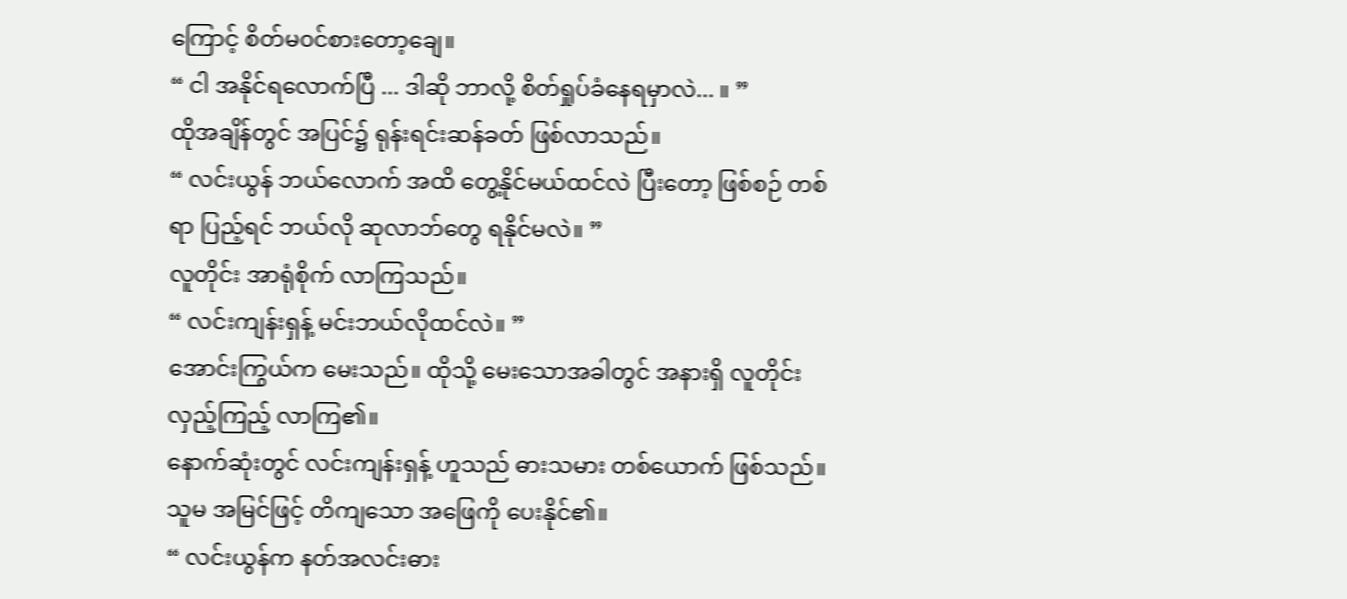ကြောင့် စိတ်မ၀င်စားတော့ချေ။
“ ငါ အနိုင်ရလောက်ပြီ ... ဒါဆို ဘာလို့ စိတ်ရှုပ်ခံနေရမှာလဲ... ။ ”
ထိုအချိန်တွင် အပြင်၌ ရုန်းရင်းဆန်ခတ် ဖြစ်လာသည်။
“ လင်းယွန် ဘယ်လောက် အထိ တွေ့နိုင်မယ်ထင်လဲ ပြီးတော့ ဖြစ်စဉ် တစ်ရာ ပြည့်ရင် ဘယ်လို ဆုလာဘ်တွေ ရနိုင်မလဲ။ ”
လူတိုင်း အာရုံစိုက် လာကြသည်။
“ လင်းကျန်းရှန့် မင်းဘယ်လိုထင်လဲ။ ”
အောင်းကြွယ်က မေးသည်။ ထိုသို့ မေးသောအခါတွင် အနားရှိ လူတိုင်းလှည့်ကြည့် လာကြ၏။
နောက်ဆုံးတွင် လင်းကျန်းရှန့် ဟူသည် ဓားသမား တစ်ယောက် ဖြစ်သည်။ သူမ အမြင်ဖြင့် တိကျသော အဖြေကို ပေးနိုင်၏။
“ လင်းယွန်က နတ်အလင်းဓား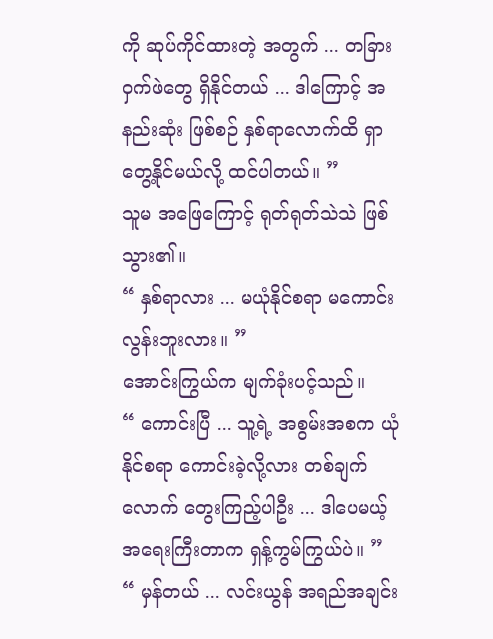ကို ဆုပ်ကိုင်ထားတဲ့ အတွက် ... တခြား ဝှက်ဖဲတွေ ရှိနိုင်တယ် ... ဒါကြောင့် အနည်းဆုံး ဖြစ်စဉ် နှစ်ရာလောက်ထိ ရှာတွေ့နိုင်မယ်လို့ ထင်ပါတယ်။ ”
သူမ အဖြေကြောင့် ရုတ်ရုတ်သဲသဲ ဖြစ်သွား၏။
“ နှစ်ရာလား ... မယုံနိုင်စရာ မကောင်းလွန်းဘူးလား။ ”
အောင်းကြွယ်က မျက်ခုံးပင့်သည်။
“ ကောင်းပြီ ... သူ့ရဲ့ အစွမ်းအစက ယုံနိုင်စရာ ကောင်းခဲ့လို့လား တစ်ချက်လောက် တွေးကြည့်ပါဦး ... ဒါပေမယ့် အရေးကြီးတာက ရှန့်ကွမ်ကြွယ်ပဲ။ ”
“ မှန်တယ် ... လင်းယွန် အရည်အချင်း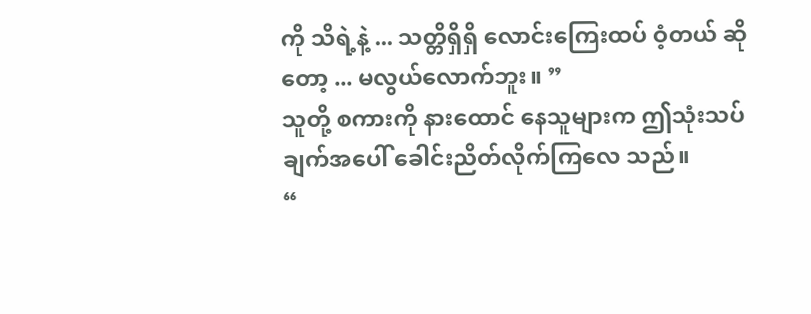ကို သိရဲ့နဲ့ ... သတ္တိရှိရှိ လောင်းကြေးထပ် ဝံ့တယ် ဆိုတော့ ... မလွယ်လောက်ဘူး။ ”
သူတို့ စကားကို နားထောင် နေသူများက ဤသုံးသပ်ချက်အပေါ် ခေါင်းညိတ်လိုက်ကြလေ သည်။
“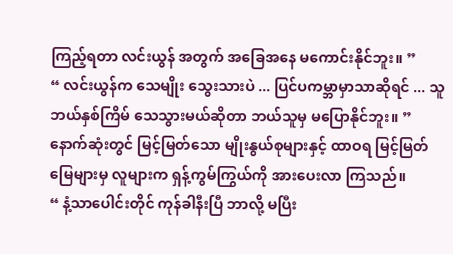ကြည့်ရတာ လင်းယွန် အတွက် အခြေအနေ မကောင်းနိုင်ဘူး။ ”
“ လင်းယွန်က သေမျိုး သွေးသားပဲ ... ပြင်ပကမ္ဘာမှာသာဆိုရင် ... သူ ဘယ်နှစ်ကြိမ် သေသွားမယ်ဆိုတာ ဘယ်သူမှ မပြောနိုင်ဘူး။ ”
နောက်ဆုံးတွင် မြင့်မြတ်သော မျိုးနွယ်စုများနှင့် ထာဝရ မြင့်မြတ်မြေများမှ လူများက ရှန့်ကွမ်ကြွယ်ကို အားပေးလာ ကြသည်။
“ နံ့သာပေါင်းတိုင် ကုန်ခါနီးပြီ ဘာလို့ မပြီး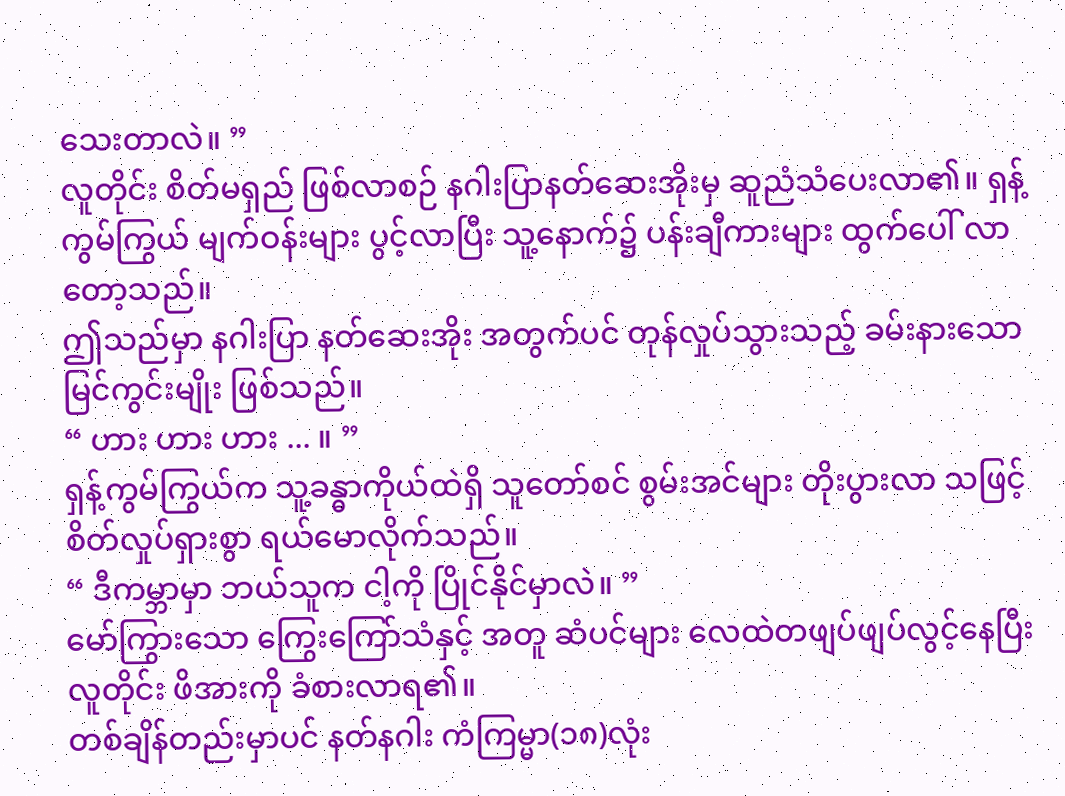သေးတာလဲ။ ”
လူတိုင်း စိတ်မရှည် ဖြစ်လာစဉ် နဂါးပြာနတ်ဆေးအိုးမှ ဆူညံသံပေးလာ၏။ ရှန့်ကွမ်ကြွယ် မျက်ဝန်းများ ပွင့်လာပြီး သူ့နောက်၌ ပန်းချီကားများ ထွက်ပေါ် လာတော့သည်။
ဤသည်မှာ နဂါးပြာ နတ်ဆေးအိုး အတွက်ပင် တုန်လှုပ်သွားသည့် ခမ်းနားသော မြင်ကွင်းမျိုး ဖြစ်သည်။
“ ဟား ဟား ဟား ... ။ ”
ရှန့်ကွမ်ကြွယ်က သူ့ခန္ဓာကိုယ်ထဲရှိ သူတော်စင် စွမ်းအင်များ တိုးပွားလာ သဖြင့် စိတ်လှုပ်ရှားစွာ ရယ်မောလိုက်သည်။
“ ဒီကမ္ဘာမှာ ဘယ်သူက ငါ့ကို ပြိုင်နိုင်မှာလဲ။ ”
မော်ကြွားသော ကြွေးကြော်သံနှင့် အတူ ဆံပင်များ လေထဲတဖျပ်ဖျပ်လွင့်နေပြီး လူတိုင်း ဖိအားကို ခံစားလာရ၏။
တစ်ချိန်တည်းမှာပင် နတ်နဂါး ကံကြမ္မာ(၁၈)လုံး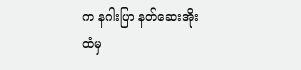က နဂါးပြာ နတ်ဆေးအိုးထံမှ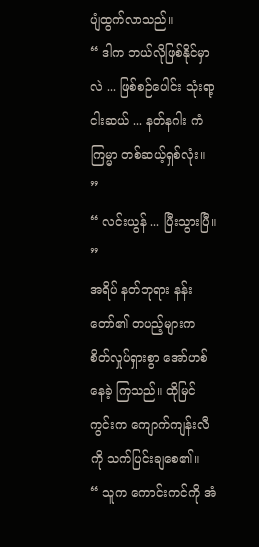ပျံထွက်လာသည်။
“ ဒါက ဘယ်လိုဖြစ်နိုင်မှာလဲ ... ဖြစ်စဉ်ပေါင်း သုံးရာ့ငါးဆယ် ... နတ်နဂါး ကံကြမ္မာ တစ်ဆယ့်ရှစ်လုံး။ ”
“ လင်းယွန် ... ပြီးသွားပြီ။ ”
အရိပ် နတ်ဘုရား နန်းတော်၏ တပည့်များက စိတ်လှုပ်ရှားစွာ အော်ဟစ် နေခဲ့ ကြသည်။ ထိုမြင်ကွင်းက ကျောက်ကျန်းလီကို သက်ပြင်းချစေ၏။
“ သူက ကောင်းကင်ကို အံ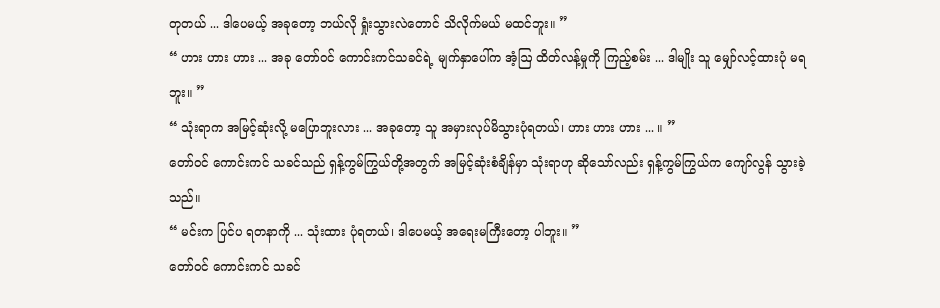တုတယ် ... ဒါပေမယ့် အခုတော့ ဘယ်လို ရှုံးသွားလဲတောင် သိလိုက်မယ် မထင်ဘူး။ ”
“ ဟား ဟား ဟား ... အခု တော်ဝင် ကောင်းကင်သခင်ရဲ့ မျက်နှာပေါ်က အံ့ဩ ထိတ်လန့်မှုကို ကြည့်စမ်း ... ဒါမျိုး သူ မျှော်လင့်ထားပုံ မရဘူး။ ”
“ သုံးရာက အမြင့်ဆုံးလို့ မပြောဘူးလား ... အခုတော့ သူ အမှားလုပ်မိသွားပုံရတယ်၊ ဟား ဟား ဟား ... ။ ”
တော်ဝင် ကောင်းကင် သခင်သည် ရှန့်ကွမ်ကြွယ်တို့အတွက် အမြင့်ဆုံးစံချိန်မှာ သုံးရာဟု ဆိုသော်လည်း ရှန့်ကွမ်ကြွယ်က ကျော်လွန် သွားခဲ့သည်။
“ မင်းက ပြင်ပ ရတနာကို ... သုံးထား ပုံရတယ်၊ ဒါပေမယ့် အရေးမကြီးတော့ ပါဘူး။ ”
တော်ဝင် ကောင်းကင် သခင်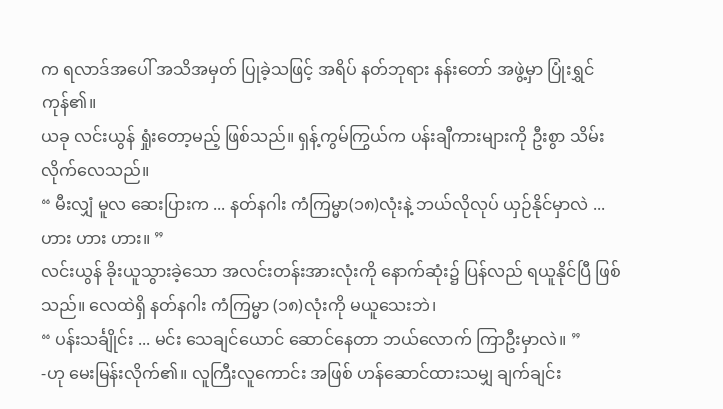က ရလာဒ်အပေါ် အသိအမှတ် ပြုခဲ့သဖြင့် အရိပ် နတ်ဘုရား နန်းတော် အဖွဲ့မှာ ပြုံးရွှင်ကုန်၏။
ယခု လင်းယွန် ရှုံးတော့မည့် ဖြစ်သည်။ ရှန့်ကွမ်ကြွယ်က ပန်းချီကားများကို ဦးစွာ သိမ်း လိုက်လေသည်။
“ မီးလျှံ မူလ ဆေးပြားက ... နတ်နဂါး ကံကြမ္မာ(၁၈)လုံးနဲ့ ဘယ်လိုလုပ် ယှဉ်နိုင်မှာလဲ ... ဟား ဟား ဟား။ ”
လင်းယွန် ခိုးယူသွားခဲ့သော အလင်းတန်းအားလုံးကို နောက်ဆုံး၌ ပြန်လည် ရယူနိုင်ပြီ ဖြစ်သည်။ လေထဲရှိ နတ်နဂါး ကံကြမ္မာ (၁၈)လုံးကို မယူသေးဘဲ၊
“ ပန်းသင်္ချိုင်း ... မင်း သေချင်ယောင် ဆောင်နေတာ ဘယ်လောက် ကြာဦးမှာလဲ။ ”
-ဟု မေးမြန်းလိုက်၏။ လူကြီးလူကောင်း အဖြစ် ဟန်ဆောင်ထားသမျှ ချက်ချင်း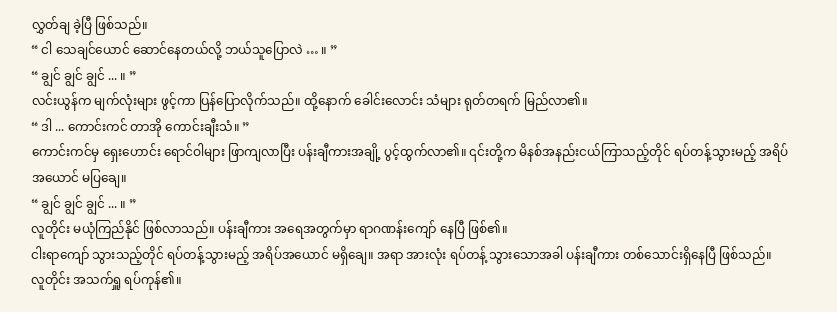လွှတ်ချ ခဲ့ပြီ ဖြစ်သည်။
“ ငါ သေချင်ယောင် ဆောင်နေတယ်လို့ ဘယ်သူပြောလဲ … ။ ”
“ ချွင် ချွင် ချွင် ... ။ ”
လင်းယွန်က မျက်လုံးများ ဖွင့်ကာ ပြန်ပြောလိုက်သည်။ ထို့နောက် ခေါင်းလောင်း သံများ ရုတ်တရက် မြည်လာ၏။
“ ဒါ ... ကောင်းကင် တာအို ကောင်းချီးသံ။ ”
ကောင်းကင်မှ ရှေးဟောင်း ရောင်ဝါများ ဖြာကျလာပြီး ပန်းချီကားအချို့ ပွင့်ထွက်လာ၏။ ၎င်းတို့က မိနစ်အနည်းငယ်ကြာသည့်တိုင် ရပ်တန့်သွားမည့် အရိပ်အယောင် မပြချေ။
“ ချွင် ချွင် ချွင် ... ။ ”
လူတိုင်း မယုံကြည်နိုင် ဖြစ်လာသည်။ ပန်းချီကား အရေအတွက်မှာ ရာဂဏန်းကျော် နေပြီ ဖြစ်၏။
ငါးရာကျော် သွားသည့်တိုင် ရပ်တန့်သွားမည့် အရိပ်အယောင် မရှိချေ။ အရာ အားလုံး ရပ်တန့် သွားသောအခါ ပန်းချီကား တစ်သောင်းရှိနေပြီ ဖြစ်သည်။
လူတိုင်း အသက်ရှူ ရပ်ကုန်၏။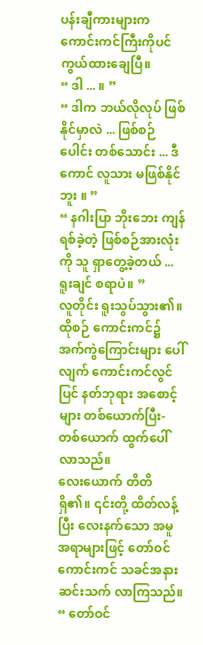ပန်းချီကားများက ကောင်းကင်ကြီးကိုပင် ကွယ်ထားချေပြီ။
“ ဒါ ... ။ ”
“ ဒါက ဘယ်လိုလုပ် ဖြစ်နိုင်မှာလဲ ... ဖြစ်စဉ်ပေါင်း တစ်သောင်း ... ဒီကောင် လူသား မဖြစ်နိုင်ဘူး ။ ”
“ နဂါးပြာ ဘိုးဘေး ကျန်ရစ်ခဲ့တဲ့ ဖြစ်စဉ်အားလုံးကို သူ ရှာတွေ့ခဲ့တယ် ... ရူးချင် စရာပဲ။ ”
လူတိုင်း ရူးသွပ်သွား၏။ ထိုစဉ် ကောင်းကင်၌ အက်ကွဲကြောင်းများ ပေါ်လျက် ကောင်းကင်လွင်ပြင် နတ်ဘုရား အစောင့်များ တစ်ယောက်ပြီး-တစ်ယောက် ထွက်ပေါ် လာသည်။
လေးယောက် တိတိ ရှိ၏။ ၎င်းတို့ ထိတ်လန့်ပြီး လေးနက်သော အမူအရာများဖြင့် တော်ဝင် ကောင်းကင် သခင်အနား ဆင်းသက် လာကြသည်။
“ တော်ဝင်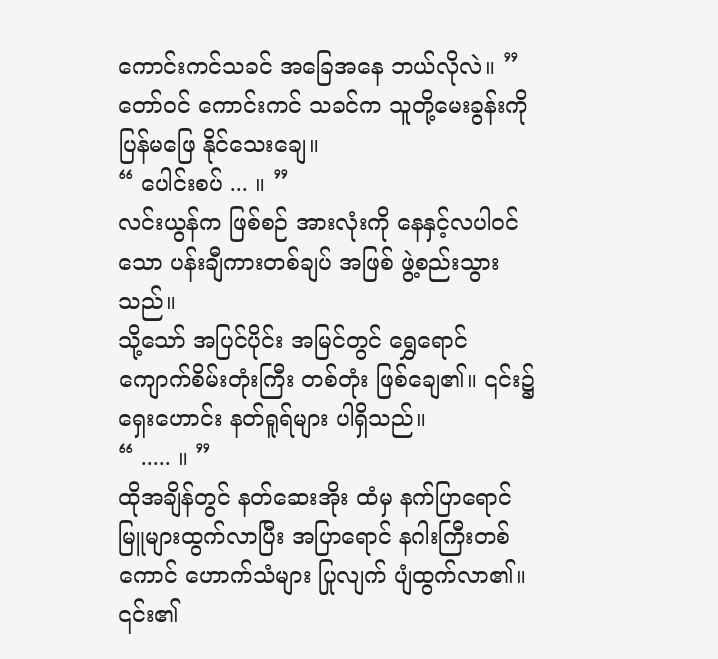ကောင်းကင်သခင် အခြေအနေ ဘယ်လိုလဲ။ ”
တော်ဝင် ကောင်းကင် သခင်က သူတို့မေးခွန်းကို ပြန်မဖြေ နိုင်သေးချေ။
“ ပေါင်းစပ် ... ။ ”
လင်းယွန်က ဖြစ်စဉ် အားလုံးကို နေနှင့်လပါဝင်သော ပန်းချီကားတစ်ချပ် အဖြစ် ဖွဲ့စည်းသွားသည်။
သို့သော် အပြင်ပိုင်း အမြင်တွင် ရွှေရောင် ကျောက်စိမ်းတုံးကြီး တစ်တုံး ဖြစ်ချေ၏။ ၎င်း၌ ရှေးဟောင်း နတ်ရူရ်များ ပါရှိသည်။
“ ..... ။ ”
ထိုအချိန်တွင် နတ်ဆေးအိုး ထံမှ နက်ပြာရောင် မြူများထွက်လာပြီး အပြာရောင် နဂါးကြီးတစ်ကောင် ဟောက်သံများ ပြုလျက် ပျံထွက်လာ၏။
၎င်း၏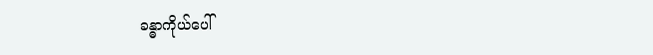ခန္ဓာကိုယ်ပေါ်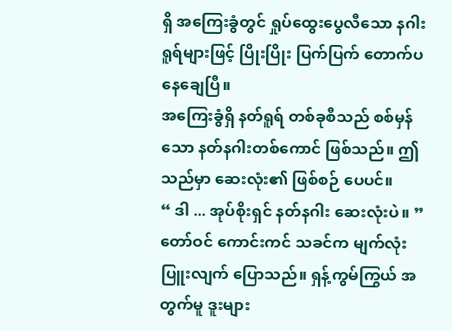ရှိ အကြေးခွံတွင် ရှုပ်ထွေးပွေလီသော နဂါးရူရ်များဖြင့် ပြိုးပြိုး ပြက်ပြက် တောက်ပ နေချေပြီ။
အကြေးခွံရှိ နတ်ရူရ် တစ်ခုစီသည် စစ်မှန်သော နတ်နဂါးတစ်ကောင် ဖြစ်သည်။ ဤသည်မှာ ဆေးလုံး၏ ဖြစ်စဉ် ပေပင်။
“ ဒါ ... အုပ်စိုးရှင် နတ်နဂါး ဆေးလုံးပဲ။ ”
တော်ဝင် ကောင်းကင် သခင်က မျက်လုံးပြူးလျက် ပြောသည်။ ရှန့်ကွမ်ကြွယ် အတွက်မူ ဒူးများ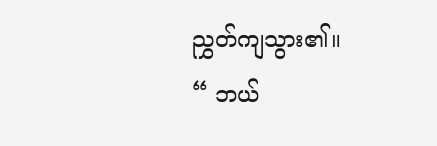ညွှတ်ကျသွား၏။
“ ဘယ်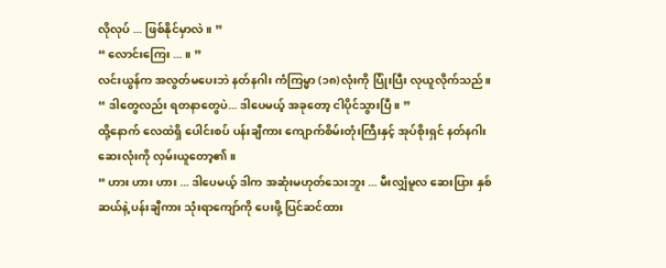လိုလုပ် ... ဖြစ်နိုင်မှာလဲ။ ”
“ လောင်းကြေး ... ။ ”
လင်းယွန်က အလွတ်မပေးဘဲ နတ်နဂါး ကံကြမ္မာ (၁၈)လုံးကို ပြုံးပြီး လုယူလိုက်သည်။
“ ဒါတွေလည်း ရတနာတွေပဲ... ဒါပေမယ့် အခုတော့ ငါပိုင်သွားပြီ။ ”
ထို့နောက် လေထဲရှိ ပေါင်းစပ် ပန်းချီကား ကျောက်စိမ်းတုံးကြီးနှင့် အုပ်စိုးရှင် နတ်နဂါး ဆေးလုံးကို လှမ်းယူတော့၏။
“ ဟား ဟား ဟား ... ဒါပေမယ့် ဒါက အဆုံးမဟုတ်သေးဘူး ... မီးလျှံမူလ ဆေးပြား နှစ်ဆယ်နဲ့ ပန်းချီကား သုံးရာကျော်ကို ပေးဖို့ ပြင်ဆင်ထား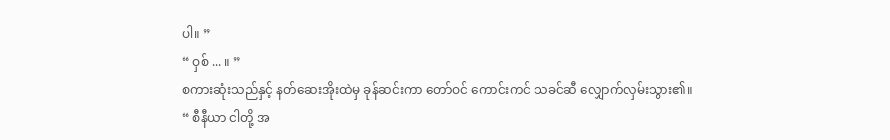ပါ။ ”
“ ဝှစ် ... ။ ”
စကားဆုံးသည်နှင့် နတ်ဆေးအိုးထဲမှ ခုန်ဆင်းကာ တော်ဝင် ကောင်းကင် သခင်ဆီ လျှောက်လှမ်းသွား၏။
“ စီနီယာ ငါတို့ အ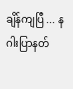ချိန်ကျပြီ ... နဂါးပြာနတ်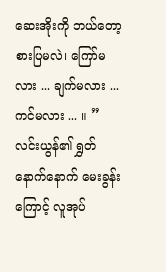ဆေးအိုးကို ဘယ်တော့စားပြမလဲ၊ ကြော်မလား ... ချက်မလား ... ကင်မလား ... ။ ”
လင်းယွန်၏ ရွှတ်နောက်နောက် မေးခွန်းကြောင့် လူအုပ်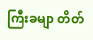ကြီးခမျာ တိတ်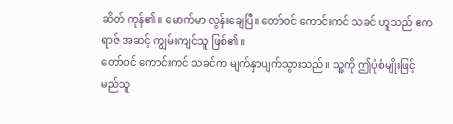ဆိတ် ကုန်၏။ မောက်မာ လွန်းချေပြီ။ တော်ဝင် ကောင်းကင် သခင် ဟူသည် ဧကရာဇ် အဆင့် ကျွမ်းကျင်သူ ဖြစ်၏။
တော်ဝင် ကောင်းကင် သခင်က မျက်နှာပျက်သွားသည်။ သူ့ကို ဤပုံစံမျိုးဖြင့် မည်သူ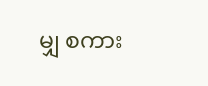မျှ စကား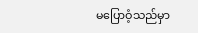မပြောဝံ့သည်မှာ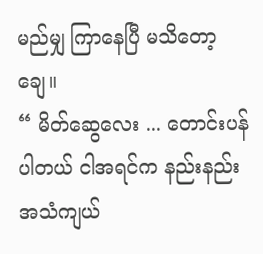မည်မျှ ကြာနေပြီ မသိတော့ချေ။
“ မိတ်ဆွေလေး ... တောင်းပန်ပါတယ် ငါအရင်က နည်းနည်း အသံကျယ်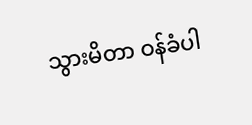သွားမိတာ ဝန်ခံပါ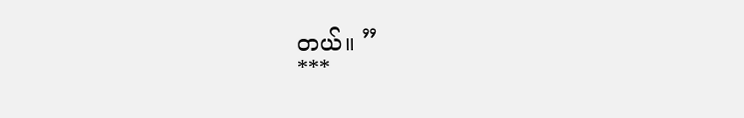တယ်။ ”
***